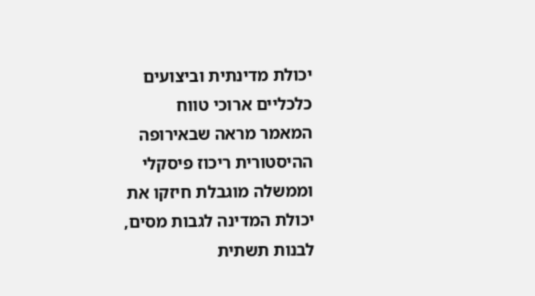יכולת מדינתית וביצועים כלכליים ארוכי טווח
המאמר מראה שבאירופה ההיסטורית ריכוז פיסקלי וממשלה מוגבלת חיזקו את יכולת המדינה לגבות מסים, לבנות תשתית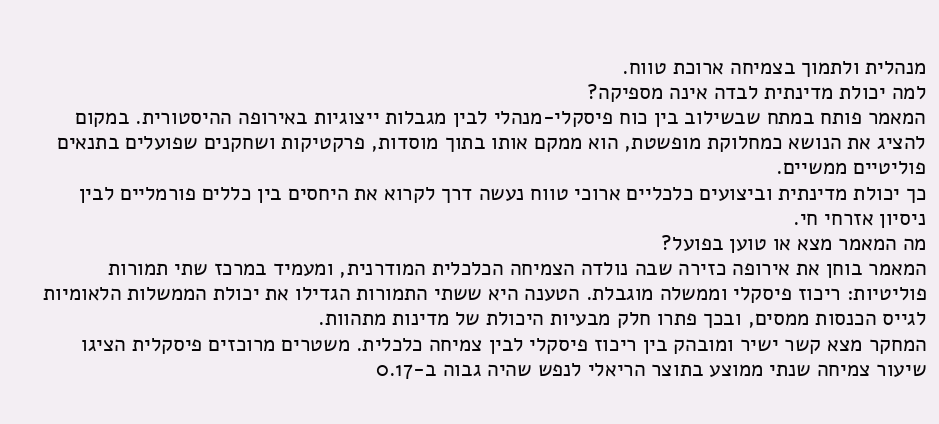מנהלית ולתמוך בצמיחה ארוכת טווח.
למה יכולת מדינתית לבדה אינה מספיקה?
המאמר פותח במתח שבשילוב בין כוח פיסקלי-מנהלי לבין מגבלות ייצוגיות באירופה ההיסטורית. במקום להציג את הנושא כמחלוקת מופשטת, הוא ממקם אותו בתוך מוסדות, פרקטיקות ושחקנים שפועלים בתנאים פוליטיים ממשיים.
כך יכולת מדינתית וביצועים כלכליים ארוכי טווח נעשה דרך לקרוא את היחסים בין כללים פורמליים לבין ניסיון אזרחי חי.
מה המאמר מצא או טוען בפועל?
המאמר בוחן את אירופה כזירה שבה נולדה הצמיחה הכלכלית המודרנית, ומעמיד במרכז שתי תמורות פוליטיות: ריכוז פיסקלי וממשלה מוגבלת. הטענה היא ששתי התמורות הגדילו את יכולת הממשלות הלאומיות לגייס הכנסות ממסים, ובכך פתרו חלק מבעיות היכולת של מדינות מתהוות.
המחקר מצא קשר ישיר ומובהק בין ריכוז פיסקלי לבין צמיחה כלכלית. משטרים מרוכזים פיסקלית הציגו שיעור צמיחה שנתי ממוצע בתוצר הריאלי לנפש שהיה גבוה ב-0.17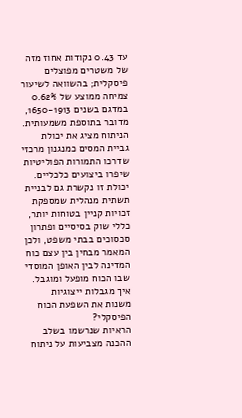עד 0.43 נקודות אחוז מזה של משטרים מפוצלים פיסקלית; בהשוואה לשיעור צמיחה ממוצע של 0.62% במדגם בשנים 1650-1913, מדובר בתוספת משמעותית.
הניתוח מציג את יכולת גביית המסים כמנגנון מרכזי שדרכו התמורות הפוליטיות שיפרו ביצועים כלכליים. יכולת זו נקשרת גם לבניית תשתית מנהלית שמספקת זכויות קניין בטוחות יותר, כללי שוק בסיסיים ופתרון סכסוכים בבתי משפט, ולכן המאמר מבחין בין עצם כוח המדינה לבין האופן המוסדי שבו הכוח מופעל ומוגבל.
איך מגבלות ייצוגיות משנות את השפעת הכוח הפיסקלי?
הראיות שנרשמו בשלב ההכנה מצביעות על ניתוח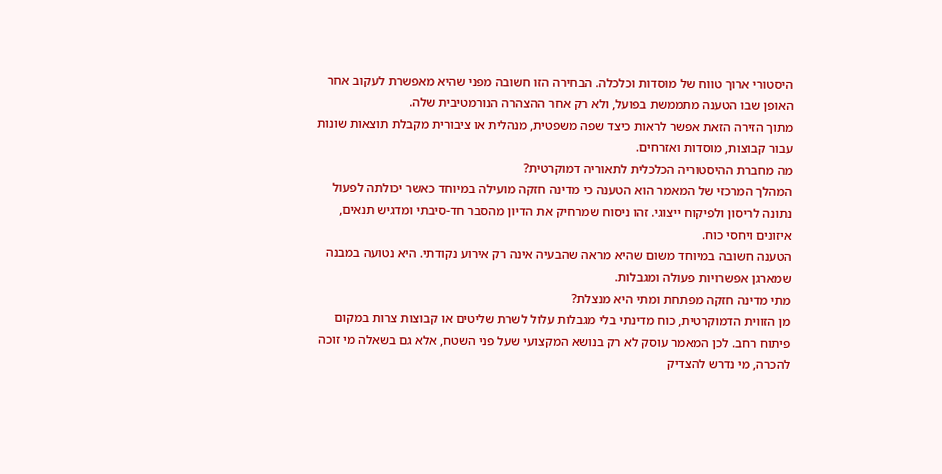היסטורי ארוך טווח של מוסדות וכלכלה. הבחירה הזו חשובה מפני שהיא מאפשרת לעקוב אחר האופן שבו הטענה מתממשת בפועל, ולא רק אחר ההצהרה הנורמטיבית שלה.
מתוך הזירה הזאת אפשר לראות כיצד שפה משפטית, מנהלית או ציבורית מקבלת תוצאות שונות עבור קבוצות, מוסדות ואזרחים.
מה מחברת ההיסטוריה הכלכלית לתאוריה דמוקרטית?
המהלך המרכזי של המאמר הוא הטענה כי מדינה חזקה מועילה במיוחד כאשר יכולתה לפעול נתונה לריסון ולפיקוח ייצוגי. זהו ניסוח שמרחיק את הדיון מהסבר חד-סיבתי ומדגיש תנאים, איזונים ויחסי כוח.
הטענה חשובה במיוחד משום שהיא מראה שהבעיה אינה רק אירוע נקודתי. היא נטועה במבנה שמארגן אפשרויות פעולה ומגבלות.
מתי מדינה חזקה מפתחת ומתי היא מנצלת?
מן הזווית הדמוקרטית, כוח מדינתי בלי מגבלות עלול לשרת שליטים או קבוצות צרות במקום פיתוח רחב. לכן המאמר עוסק לא רק בנושא המקצועי שעל פני השטח, אלא גם בשאלה מי זוכה להכרה, מי נדרש להצדיק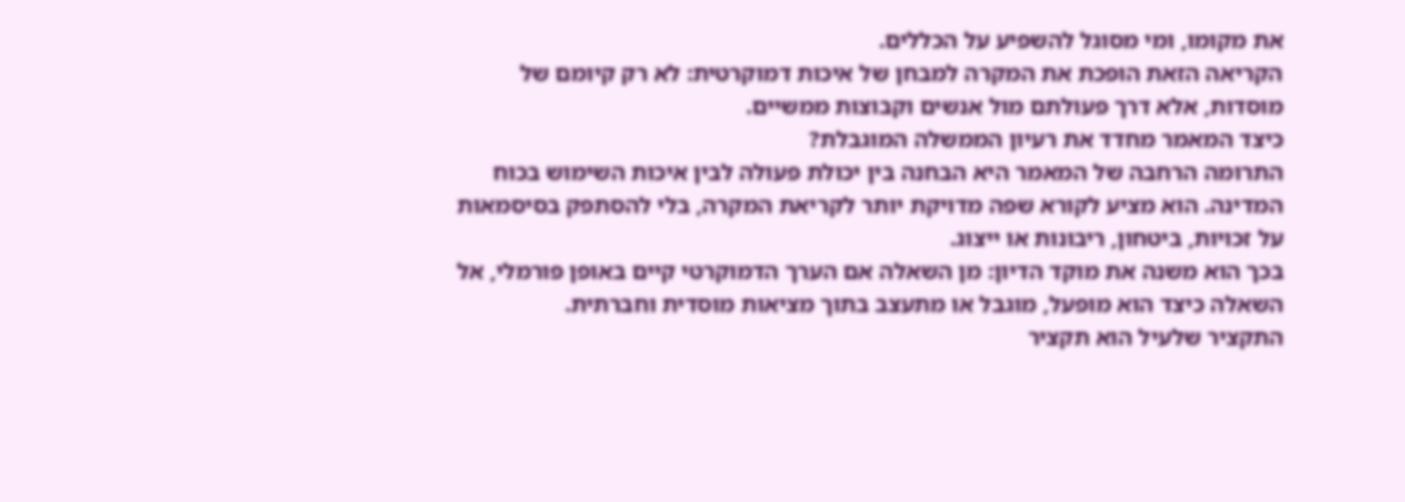את מקומו, ומי מסוגל להשפיע על הכללים.
הקריאה הזאת הופכת את המקרה למבחן של איכות דמוקרטית: לא רק קיומם של מוסדות, אלא דרך פעולתם מול אנשים וקבוצות ממשיים.
כיצד המאמר מחדד את רעיון הממשלה המוגבלת?
התרומה הרחבה של המאמר היא הבחנה בין יכולת פעולה לבין איכות השימוש בכוח המדינה. הוא מציע לקורא שפה מדויקת יותר לקריאת המקרה, בלי להסתפק בסיסמאות על זכויות, ביטחון, ריבונות או ייצוג.
בכך הוא משנה את מוקד הדיון: מן השאלה אם הערך הדמוקרטי קיים באופן פורמלי, אל השאלה כיצד הוא מופעל, מוגבל או מתעצב בתוך מציאות מוסדית וחברתית.
התקציר שלעיל הוא תקציר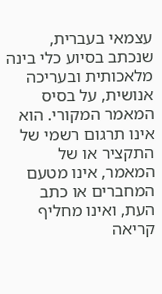עצמאי בעברית, שנכתב בסיוע כלי בינה מלאכותית ובעריכה אנושית, על בסיס המאמר המקורי. הוא אינו תרגום רשמי של התקציר או של המאמר, אינו מטעם המחברים או כתב העת, ואינו מחליף קריאה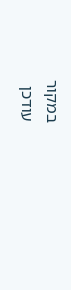במקור
עודכן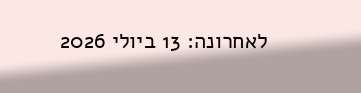לאחרונה: 13 ביולי 2026